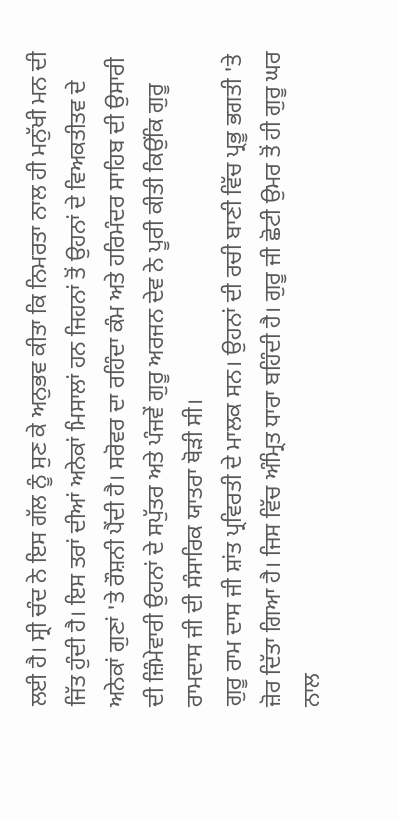ਲਈ ਹੈ। ਸ੍ਰੀ ਚੰਦ ਨੇ ਇਸ ਗੱਲ ਨੂੰ ਸੁਣ ਕੇ ਅਨੁਭਵ ਕੀਤਾ ਕਿ ਨਿਮਰਤਾ ਨਾਲ ਹੀ ਮਨੁੱਖੀ ਮਨ ਦੀ ਜਿੱਤ ਹੁੰਦੀ ਹੈ। ਇਸ ਤਰਾਂ ਦੀਆਂ ਅਨੇਕਾਂ ਮਿਸਾਲਾਂ ਹਨ ਜਿਹਨਾਂ ਤੋਂ ਉਹਨਾਂ ਦੇ ਵਿਅਕਤੀਤਵ ਦੇ ਅਨੇਕਾਂ ਗੁਣਾਂ 'ਤੇ ਰੌਸ਼ਨੀ ਪੈਂਦੀ ਹੈ। ਸਰੋਵਰ ਦਾ ਰਹਿੰਦਾ ਕੰਮ ਅਤੇ ਹਰਿਮੰਦਰ ਸਾਹਿਬ ਦੀ ਉਸਾਰੀ ਦੀ ਜ਼ਿੰਮੇਵਾਰੀ ਉਹਨਾਂ ਦੇ ਸਪੁੱਤਰ ਅਤੇ ਪੰਜਵੇਂ ਗੁਰੂ ਅਰਜਨ ਦੇਵ ਨੇ ਪੂਰੀ ਕੀਤੀ ਕਿਉਂਕਿ ਗੁਰੂ ਰਾਮਦਾਸ ਜੀ ਦੀ ਸੰਸਾਰਿਕ ਯਾਤਰਾ ਥੋੜੀ ਸੀ।
ਗੁਰੂ ਰਾਮ ਦਾਸ ਜੀ ਸ਼ਾਂਤ ਪ੍ਰਵਿਰਤੀ ਦੇ ਮਾਲਕ ਸਨ। ਉਹਨਾਂ ਦੀ ਰਚੀ ਬਾਣੀ ਵਿੱਚ ਪ੍ਰਭੂ ਭਗਤੀ 'ਤੇ ਜ਼ੋਰ ਦਿੱਤਾ ਗਿਆ ਹੈ। ਜਿਸ ਵਿੱਚ ਅੰਮ੍ਰਿਤ ਧਾਰਾ ਬਹਿੰਦੀ ਹੈ। ਗੁਰੂ ਜੀ ਛੋਟੀ ਉਮਰ ਤੋਂ ਹੀ ਗੁਰੂ ਘਰ ਨਾਲ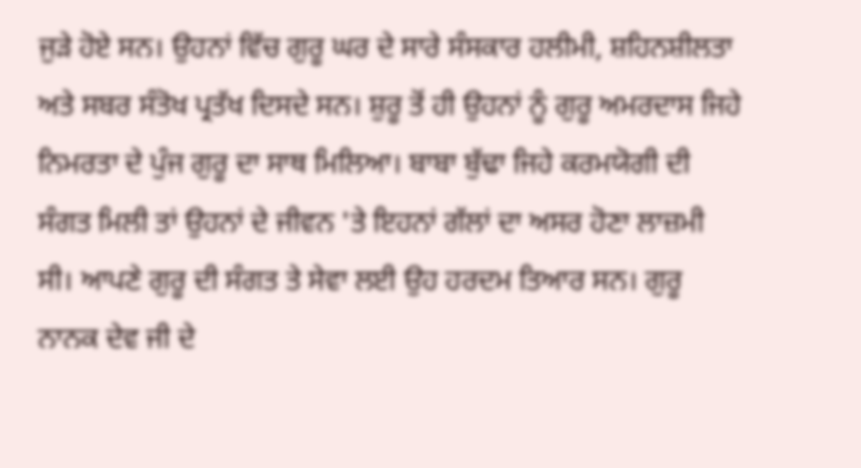ਜੁੜੇ ਹੋਏ ਸਨ। ਉਹਨਾਂ ਵਿੱਚ ਗੁਰੂ ਘਰ ਦੇ ਸਾਰੇ ਸੰਸਕਾਰ ਹਲੀਮੀ, ਸ਼ਹਿਨਸ਼ੀਲਤਾ ਅਤੇ ਸਬਰ ਸੰਤੋਖ ਪ੍ਰਤੱਖ ਦਿਸਦੇ ਸਨ। ਸ਼ੁਰੂ ਤੋਂ ਹੀ ਉਹਨਾਂ ਨੂੰ ਗੁਰੂ ਅਮਰਦਾਸ ਜਿਹੇ ਨਿਮਰਤਾ ਦੇ ਪੁੰਜ ਗੁਰੂ ਦਾ ਸਾਥ ਮਿਲਿਆ। ਬਾਬਾ ਬੁੱਢਾ ਜਿਹੇ ਕਰਮਯੋਗੀ ਦੀ ਸੰਗਤ ਮਿਲੀ ਤਾਂ ਉਹਨਾਂ ਦੇ ਜੀਵਨ 'ਤੇ ਇਹਨਾਂ ਗੱਲਾਂ ਦਾ ਅਸਰ ਹੋਣਾ ਲਾਜ਼ਮੀ ਸੀ। ਆਪਣੇ ਗੁਰੂ ਦੀ ਸੰਗਤ ਤੇ ਸੇਵਾ ਲਈ ਉਹ ਹਰਦਮ ਤਿਆਰ ਸਨ। ਗੁਰੂ ਨਾਨਕ ਦੇਵ ਜੀ ਦੇ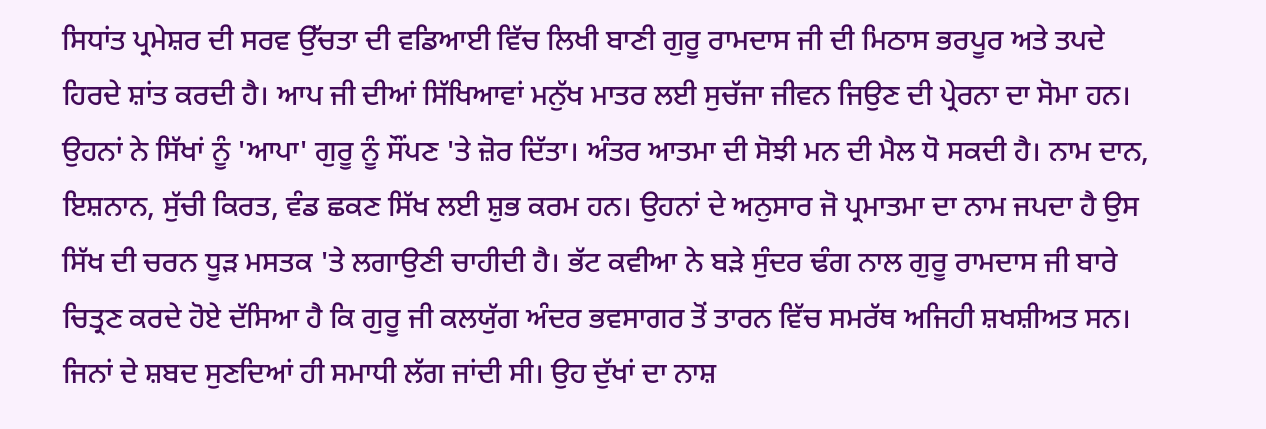ਸਿਧਾਂਤ ਪ੍ਰਮੇਸ਼ਰ ਦੀ ਸਰਵ ਉੱਚਤਾ ਦੀ ਵਡਿਆਈ ਵਿੱਚ ਲਿਖੀ ਬਾਣੀ ਗੁਰੂ ਰਾਮਦਾਸ ਜੀ ਦੀ ਮਿਠਾਸ ਭਰਪੂਰ ਅਤੇ ਤਪਦੇ ਹਿਰਦੇ ਸ਼ਾਂਤ ਕਰਦੀ ਹੈ। ਆਪ ਜੀ ਦੀਆਂ ਸਿੱਖਿਆਵਾਂ ਮਨੁੱਖ ਮਾਤਰ ਲਈ ਸੁਚੱਜਾ ਜੀਵਨ ਜਿਉਣ ਦੀ ਪ੍ਰੇਰਨਾ ਦਾ ਸੋਮਾ ਹਨ। ਉਹਨਾਂ ਨੇ ਸਿੱਖਾਂ ਨੂੰ 'ਆਪਾ' ਗੁਰੂ ਨੂੰ ਸੌਂਪਣ 'ਤੇ ਜ਼ੋਰ ਦਿੱਤਾ। ਅੰਤਰ ਆਤਮਾ ਦੀ ਸੋਝੀ ਮਨ ਦੀ ਮੈਲ ਧੋ ਸਕਦੀ ਹੈ। ਨਾਮ ਦਾਨ, ਇਸ਼ਨਾਨ, ਸੁੱਚੀ ਕਿਰਤ, ਵੰਡ ਛਕਣ ਸਿੱਖ ਲਈ ਸ਼ੁਭ ਕਰਮ ਹਨ। ਉਹਨਾਂ ਦੇ ਅਨੁਸਾਰ ਜੋ ਪ੍ਰਮਾਤਮਾ ਦਾ ਨਾਮ ਜਪਦਾ ਹੈ ਉਸ ਸਿੱਖ ਦੀ ਚਰਨ ਧੂੜ ਮਸਤਕ 'ਤੇ ਲਗਾਉਣੀ ਚਾਹੀਦੀ ਹੈ। ਭੱਟ ਕਵੀਆ ਨੇ ਬੜੇ ਸੁੰਦਰ ਢੰਗ ਨਾਲ ਗੁਰੂ ਰਾਮਦਾਸ ਜੀ ਬਾਰੇ ਚਿਤ੍ਰਣ ਕਰਦੇ ਹੋਏ ਦੱਸਿਆ ਹੈ ਕਿ ਗੁਰੂ ਜੀ ਕਲਯੁੱਗ ਅੰਦਰ ਭਵਸਾਗਰ ਤੋਂ ਤਾਰਨ ਵਿੱਚ ਸਮਰੱਥ ਅਜਿਹੀ ਸ਼ਖਸ਼ੀਅਤ ਸਨ। ਜਿਨਾਂ ਦੇ ਸ਼ਬਦ ਸੁਣਦਿਆਂ ਹੀ ਸਮਾਧੀ ਲੱਗ ਜਾਂਦੀ ਸੀ। ਉਹ ਦੁੱਖਾਂ ਦਾ ਨਾਸ਼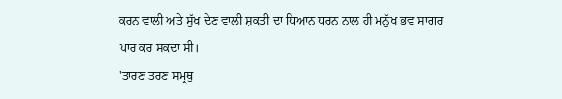ਕਰਨ ਵਾਲੀ ਅਤੇ ਸੁੱਖ ਦੇਣ ਵਾਲੀ ਸ਼ਕਤੀ ਦਾ ਧਿਆਨ ਧਰਨ ਨਾਲ ਹੀ ਮਨੁੱਖ ਭਵ ਸਾਗਰ ਪਾਰ ਕਰ ਸਕਦਾ ਸੀ।
'ਤਾਰਣ ਤਰਣ ਸਮ੍ਰਥੁ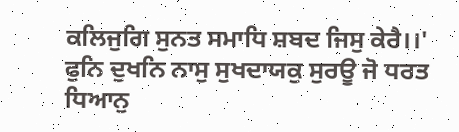ਕਲਿਜੁਗਿ ਸੁਨਤ ਸਮਾਧਿ ਸ਼ਬਦ ਜਿਸੁ ਕੇਰੈ।।'
ਫੁਨਿ ਦੁਖਨਿ ਨਾਸੁ ਸੁਖਦਾਯਕੁ ਸੁਰਊ ਜੋ ਧਰਤ ਧਿਆਨੁ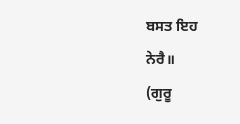ਬਸਤ ਇਹ
ਨੇਰੈ॥
(ਗੁਰੂ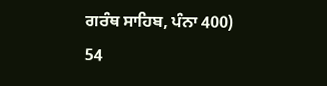ਗਰੰਥ ਸਾਹਿਬ, ਪੰਨਾ 400)
54